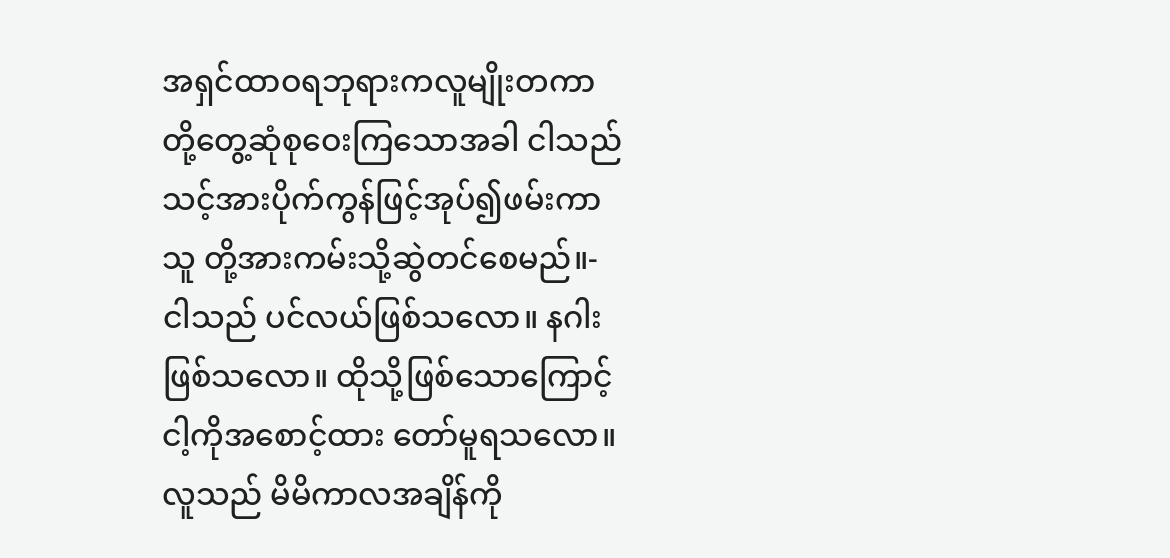အရှင်ထာဝရဘုရားကလူမျိုးတကာ တို့တွေ့ဆုံစုဝေးကြသောအခါ ငါသည် သင့်အားပိုက်ကွန်ဖြင့်အုပ်၍ဖမ်းကာသူ တို့အားကမ်းသို့ဆွဲတင်စေမည်။-
ငါသည် ပင်လယ်ဖြစ်သလော။ နဂါးဖြစ်သလော။ ထိုသို့ဖြစ်သောကြောင့် ငါ့ကိုအစောင့်ထား တော်မူရသလော။
လူသည် မိမိကာလအချိန်ကို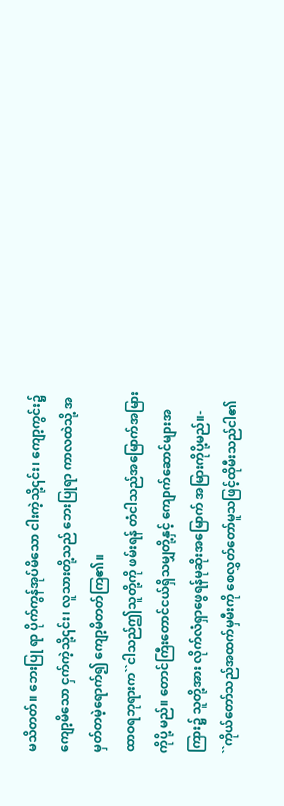မသိတတ်။ ဘေးပြု ရာ ပိုက်ကွန်အုပ်မိသော ငါးကဲ့သို့၎င်း၊ ကျော့ကွင်း၌ ကျော့မိသော ငှက်ကဲ့သို့၎င်း၊ လူသားတို့သည် ဘေးပြုရာ ကာလထဲသို့ အမှတ်တမဲ့ရောက်၍ ကျော့မိတတ်ကြ၏။
ထာဝရဘုရားက``ငါသည်ဤသူတို့ကို ဖမ်းရန် တံငါသည်အမြောက်အမြားကိုပို့ မည်။ တောင်ကြီးတောင်ငယ်ရှိသမျှတို့နှင့် ကျောက်ဆောင်များအကြား၌ သူတို့အား လိုက်လံရှာဖွေရန်မုဆိုးအမြောက် အမြားကိုပို့မည်။-
``ကိုယ်တော်သည်အထက်မှမီးကို စေလွှတ်တော်မူသဖြင့်ထိုမီးသည်ငါ၏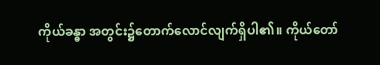ကိုယ်ခန္ဓာ အတွင်း၌တောက်လောင်လျက်ရှိပါ၏။ ကိုယ်တော်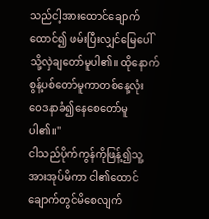သည်ငါ့အားထောင်ချောက်ထောင်၍ ဖမ်းပြီးလျှင်မြေပေါ်သို့လှဲချတော်မူပါ၏။ ထိုနောက်စွန့်ပစ်တော်မူကာတစ်နေ့လုံး ဝေဒနာခံ၍နေစေတော်မူပါ၏။''
ငါသည်ပိုက်ကွန်ကိုဖြန့်၍သူ့အားအုပ်မိကာ ငါ၏ထောင်ချောက်တွင်မိစေလျက်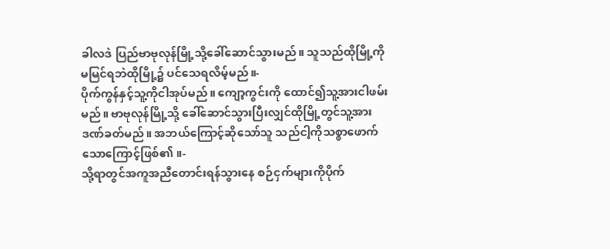ခါလဒဲ ပြည်ဗာဗုလုန်မြို့သို့ခေါ်ဆောင်သွားမည်။ သူသည်ထိုမြို့ကိုမမြင်ရဘဲထိုမြို့၌ ပင်သေရလိမ့်မည်။-
ပိုက်ကွန်နှင့်သူ့ကိုငါအုပ်မည်။ ကျော့ကွင်းကို ထောင်၍သူ့အားငါဖမ်းမည်။ ဗာဗုလုန်မြို့သို့ ခေါ်ဆောင်သွားပြီးလျှင်ထိုမြို့တွင်သူ့အား ဒဏ်ခတ်မည်။ အဘယ်ကြောင့်ဆိုသော်သူ သည်ငါ့ကိုသစ္စာဖောက်သောကြောင့်ဖြစ်၏။-
သို့ရာတွင်အကူအညီတောင်းရန်သွားနေ စဉ်ငှက်များကိုပိုက်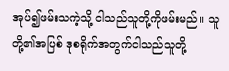အုပ်၍ဖမ်းသကဲ့သို့ ငါသည်သူတို့ကိုဖမ်းမည်။ သူတို့၏အပြစ် ဒုစရိုက်အတွက်ငါသည်သူတို့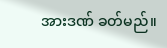အားဒဏ် ခတ်မည်။